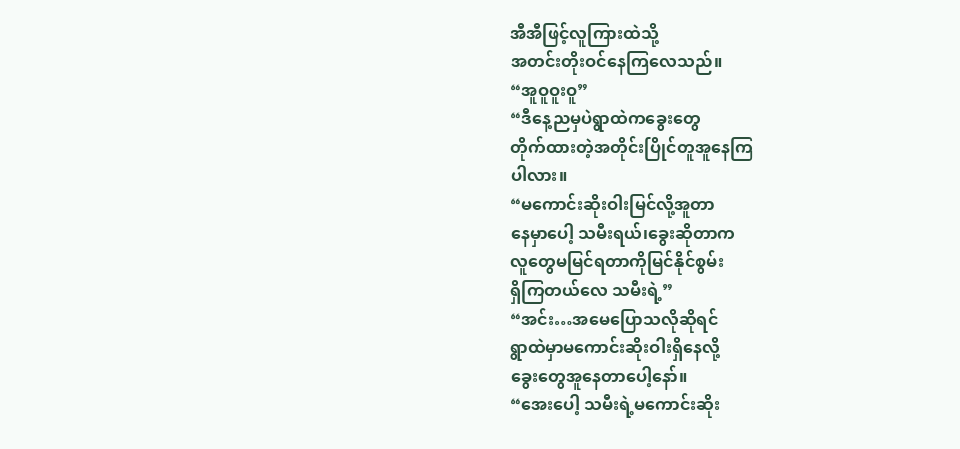အီအီဖြင့်လူကြားထဲသို့
အတင်းတိုးဝင်နေကြလေသည်။
“အူဝူဝူးဝူ”
“ဒီနေ့ညမှပဲရွာထဲကခွေးတွေ
တိုက်ထားတဲ့အတိုင်းပြိုင်တူအူနေကြ
ပါလား။
“မကောင်းဆိုးဝါးမြင်လို့အူတာ
နေမှာပေါ့ သမီးရယ်၊ခွေးဆိုတာက
လူတွေမမြင်ရတာကိုမြင်နိုင်စွမ်း
ရှိကြတယ်လေ သမီးရဲ့”
“အင်း…အမေပြောသလိုဆိုရင်
ရွာထဲမှာမကောင်းဆိုးဝါးရှိနေလို့
ခွေးတွေအူနေတာပေါ့နော်။
“အေးပေါ့ သမီးရဲ့မကောင်းဆိုး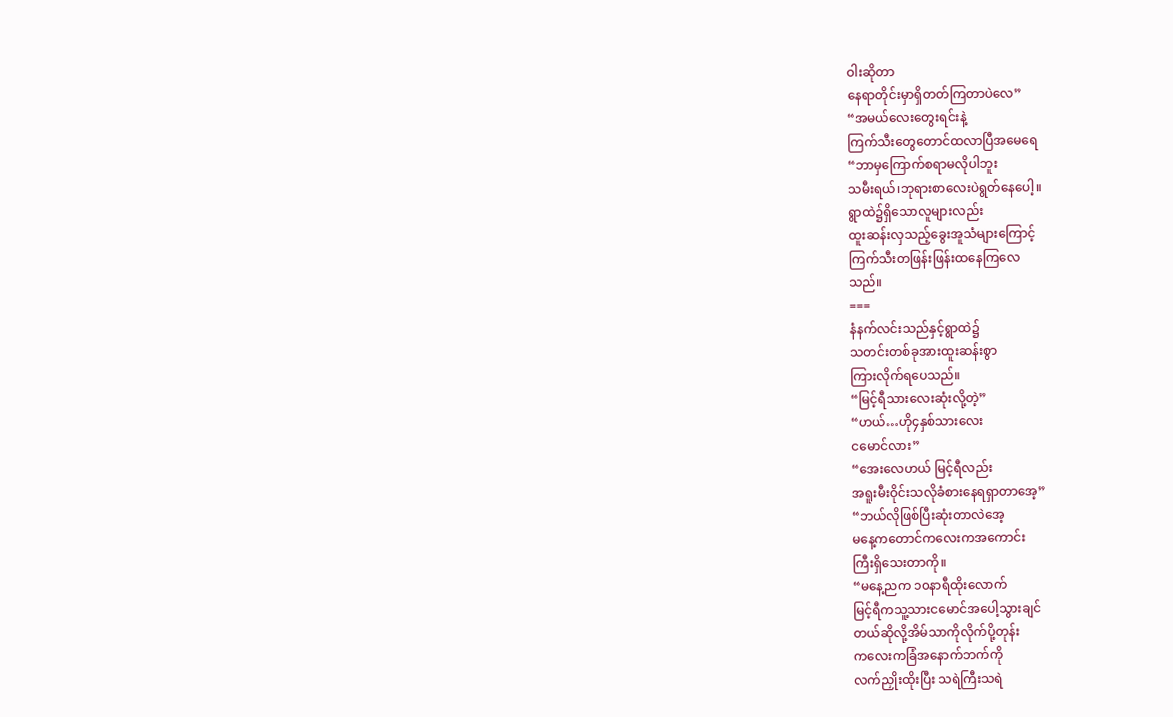ဝါးဆိုတာ
နေရာတိုင်းမှာရှိတတ်ကြတာပဲလေ”
“အမယ်လေးတွေးရင်းနဲ့
ကြက်သီးတွေတောင်ထလာပြီအမေရေ
“ဘာမှကြောက်စရာမလိုပါဘူး
သမီးရယ်၊ဘုရားစာလေးပဲရွတ်နေပေါ့။
ရွာထဲ၌ရှိသောလူများလည်း
ထူးဆန်းလှသည့်ခွေးအူသံများကြောင့်
ကြက်သီးတဖြန်းဖြန်းထနေကြလေ
သည်။
===
နံနက်လင်းသည်နှင့်ရွာထဲ၌
သတင်းတစ်ခုအားထူးဆန်းစွာ
ကြားလိုက်ရပေသည်။
“မြင့်ရီသားလေးဆုံးလို့တဲ့”
“ဟယ်…ဟို၄နှစ်သားလေး
ငမောင်လား”
“အေးလေဟယ် မြင့်ရီလည်း
အရူးမီးဝိုင်းသလိုခံစားနေရရှာတာအေ့”
“ဘယ်လိုဖြစ်ပြီးဆုံးတာလဲအေ့
မနေ့ကတောင်ကလေးကအကောင်း
ကြီးရှိသေးတာကို။
“မနေ့ညက ၁၀နာရီထိုးလောက်
မြင့်ရီကသူ့သားငမောင်အပေါ့သွားချင်
တယ်ဆိုလို့အိမ်သာကိုလိုက်ပို့တုန်း
ကလေးကခြံအနောက်ဘက်ကို
လက်ညှိုးထိုးပြီး သရဲကြီးသရဲ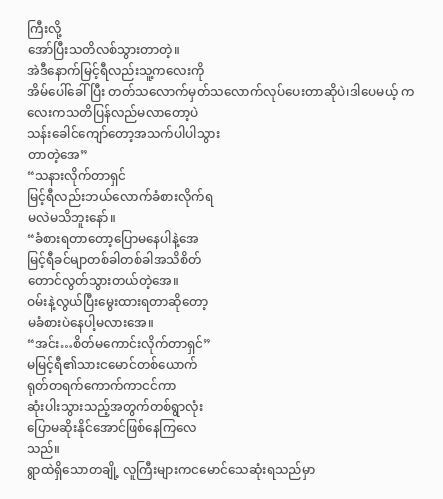ကြီးလို့
အော်ပြီးသတိလစ်သွားတာတဲ့။
အဲဒီနောက်မြင့်ရီလည်းသူ့ကလေးကို
အိမ်ပေါ်ခေါ်ပြီး တတ်သလောက်မှတ်သလောက်လုပ်ပေးတာဆိုပဲ၊ဒါပေမယ့် ကလေးကသတိပြန်လည်မလာတော့ပဲ
သန်းခေါင်ကျော်တော့အသက်ပါပါသွား
တာတဲ့အေ”
“သနားလိုက်တာရှင်
မြင့်ရီလည်းဘယ်လောက်ခံစားလိုက်ရ
မလဲမသိဘူးနော်။
“ခံစားရတာတော့ပြောမနေပါနဲ့အေ
မြင့်ရီခင်မျာတစ်ခါတစ်ခါအသိစိတ်
တောင်လွတ်သွားတယ်တဲ့အေ။
ဝမ်းနဲ့လွယ်ပြီးမွေးထားရတာဆိုတော့
မခံစားပဲနေပါ့မလားအေ။
“အင်း…စိတ်မကောင်းလိုက်တာရှင်”
မမြင့်ရီ၏သားငမောင်တစ်ယောက်
ရုတ်တရက်ကောက်ကာငင်ကာ
ဆုံးပါးသွားသည့်အတွက်တစ်ရွာလုံး
ပြောမဆိုးနိုင်အောင်ဖြစ်နေကြလေ
သည်။
ရွာထဲရှိသောတချို့ လူကြီးများကငမောင်သေဆုံးရသည်မှာ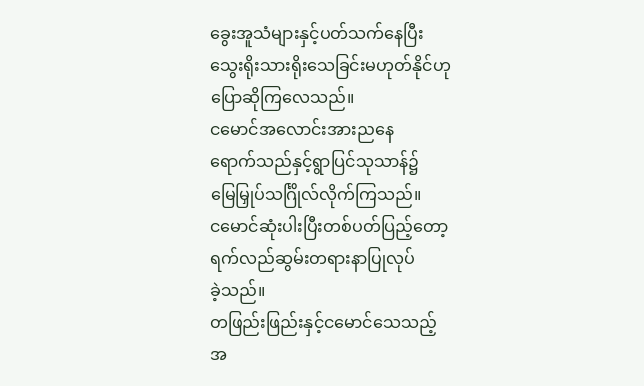ခွေးအူသံများနှင့်ပတ်သက်နေပြီး
သွေးရိုးသားရိုးသေခြင်းမဟုတ်နိုင်ဟု
ပြောဆိုကြလေသည်။
ငမောင်အလောင်းအားညနေ
ရောက်သည်နှင့်ရွာပြင်သုသာန်၌
မြေမြှုပ်သင်္ဂြိုလ်လိုက်ကြသည်။
ငမောင်ဆုံးပါးပြီးတစ်ပတ်ပြည့်တော့
ရက်လည်ဆွမ်းတရားနာပြုလုပ်
ခဲ့သည်။
တဖြည်းဖြည်းနှင့်ငမောင်သေသည့်
အ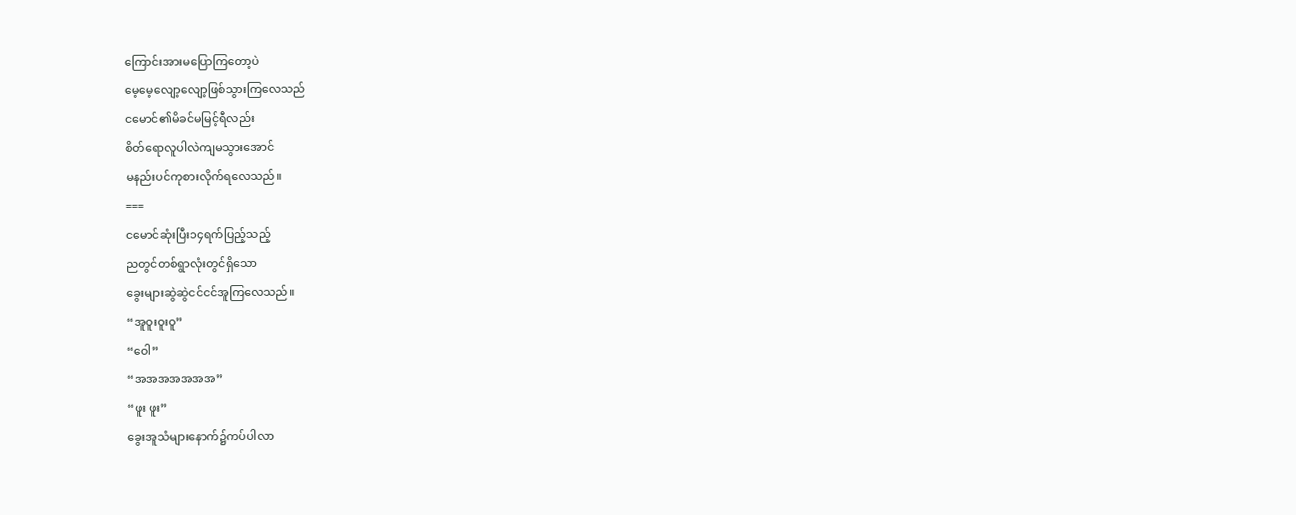ကြောင်းအားမပြောကြတော့ပဲ
မေ့မေ့လျော့လျော့ဖြစ်သွားကြလေသည်
ငမောင်၏မိခင်မမြင့်ရီလည်း
စိတ်ရောလူပါလဲကျမသွားအောင်
မနည်းပင်ကုစားလိုက်ရလေသည်။
===
ငမောင်ဆုံးပြီး၁၄ရက်ပြည့်သည့်
ညတွင်တစ်ရွာလုံးတွင်ရှိသော
ခွေးများဆွဲဆွဲငင်ငင်အူကြလေသည်။
“အူဝူးဝူးဝူ”
“ဝေါ”
“အအအအအအအ”
“ဖူး ဖူး”
ခွေးအူသံများနောက်၌ကပ်ပါလာ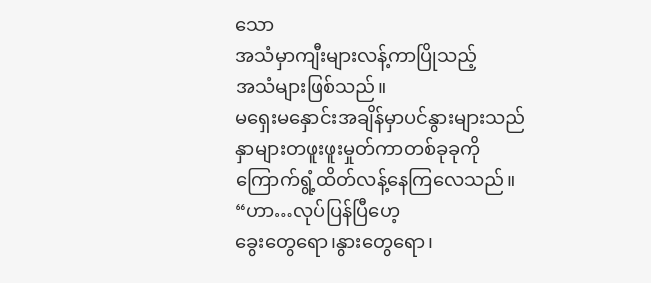သော
အသံမှာကျီးများလန့်ကာပြိုသည့်
အသံများဖြစ်သည်။
မရှေးမနှောင်းအချိန်မှာပင်နွားများသည်
နှာများတဖူးဖူးမှုတ်ကာတစ်ခုခုကို
ကြောက်ရွံ့ထိတ်လန့်နေကြလေသည်။
“ဟာ…လုပ်ပြန်ပြီဟေ့
ခွေးတွေရော၊နွားတွေရော၊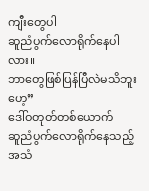ကျီးတွေပါ
ဆူညံပွက်လောရိုက်နေပါလား။
ဘာတွေဖြစ်ပြန်ပြီလဲမသိဘူးဟေ့”
ဒေါ်ဝတုတ်တစ်ယောက်
ဆူညံပွက်လောရိုက်နေသည့်
အသံ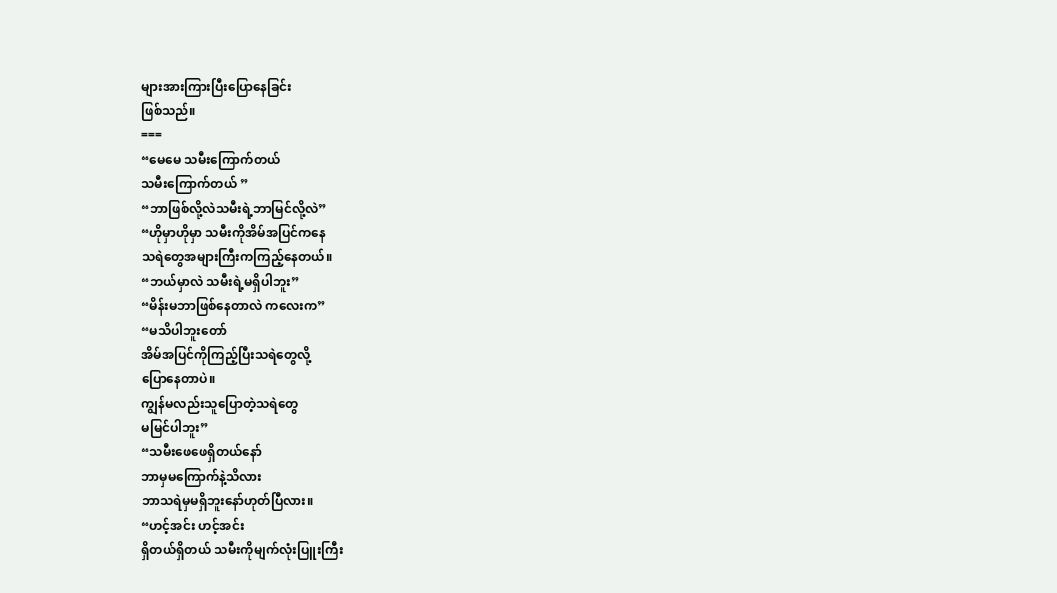များအားကြားပြီးပြောနေခြင်း
ဖြစ်သည်။
===
“မေမေ သမီးကြောက်တယ်
သမီးကြောက်တယ် ”
“ဘာဖြစ်လို့လဲသမီးရဲ့ဘာမြင်လို့လဲ”
“ဟိုမှာဟိုမှာ သမီးကိုအိမ်အပြင်ကနေ
သရဲတွေအများကြီးကကြည့်နေတယ်။
“ဘယ်မှာလဲ သမီးရဲ့မရှိပါဘူး”
“မိန်းမဘာဖြစ်နေတာလဲ ကလေးက”
“မသိပါဘူးတော်
အိမ်အပြင်ကိုကြည့်ပြီးသရဲတွေလို့
ပြောနေတာပဲ။
ကျွန်မလည်းသူပြောတဲ့သရဲတွေ
မမြင်ပါဘူး”
“သမီးဖေဖေရှိတယ်နော်
ဘာမှမကြောက်နဲ့သိလား
ဘာသရဲမှမရှိဘူးနော်ဟုတ်ပြီလား။
“ဟင့်အင်း ဟင့်အင်း
ရှိတယ်ရှိတယ် သမီးကိုမျက်လုံးပြူးကြီး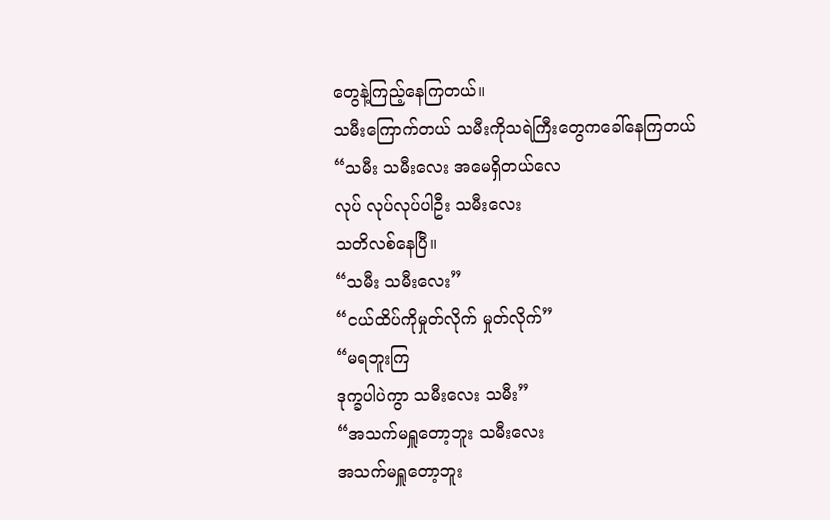တွေနဲ့ကြည့်နေကြတယ်။
သမီးကြောက်တယ် သမီးကိုသရဲကြီးတွေကခေါ်နေကြတယ်
“သမီး သမီးလေး အမေရှိတယ်လေ
လုပ် လုပ်လုပ်ပါဦး သမီးလေး
သတိလစ်နေပြီ။
“သမီး သမီးလေး”
“ငယ်ထိပ်ကိုမှုတ်လိုက် မှုတ်လိုက်”
“မရဘူးကြ
ဒုက္ခပါပဲကွာ သမီးလေး သမီး”
“အသက်မရှူတော့ဘူး သမီးလေး
အသက်မရှူတော့ဘူး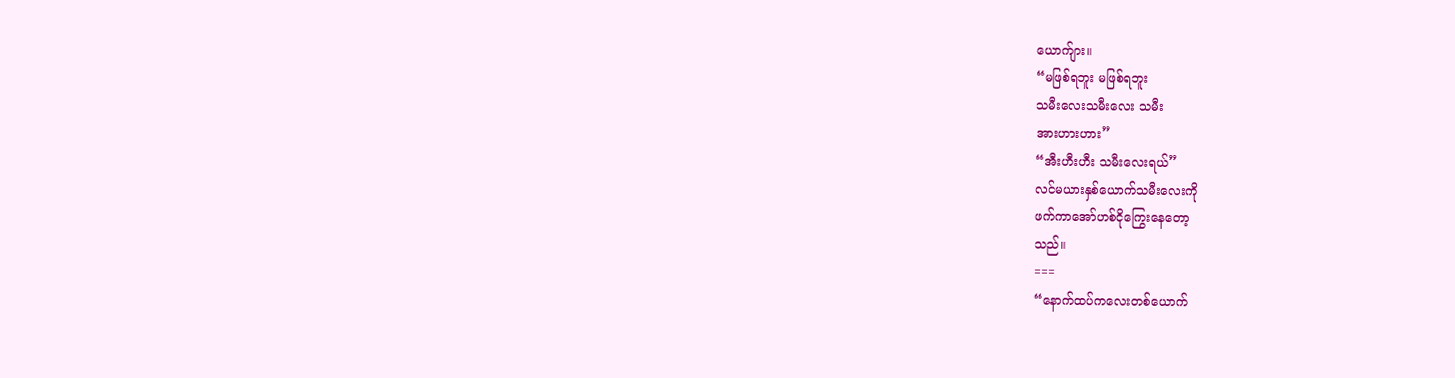ယောက်ျား။
“မဖြစ်ရဘူး မဖြစ်ရဘူး
သမီးလေးသမီးလေး သမီး
အားဟားဟား”
“အီးဟီးဟီး သမီးလေးရယ်”
လင်မယားနှစ်ယောက်သမီးလေးကို
ဖက်ကာအော်ဟစ်ငိုကြွေးနေတော့
သည်။
===
“နောက်ထပ်ကလေးတစ်ယောက်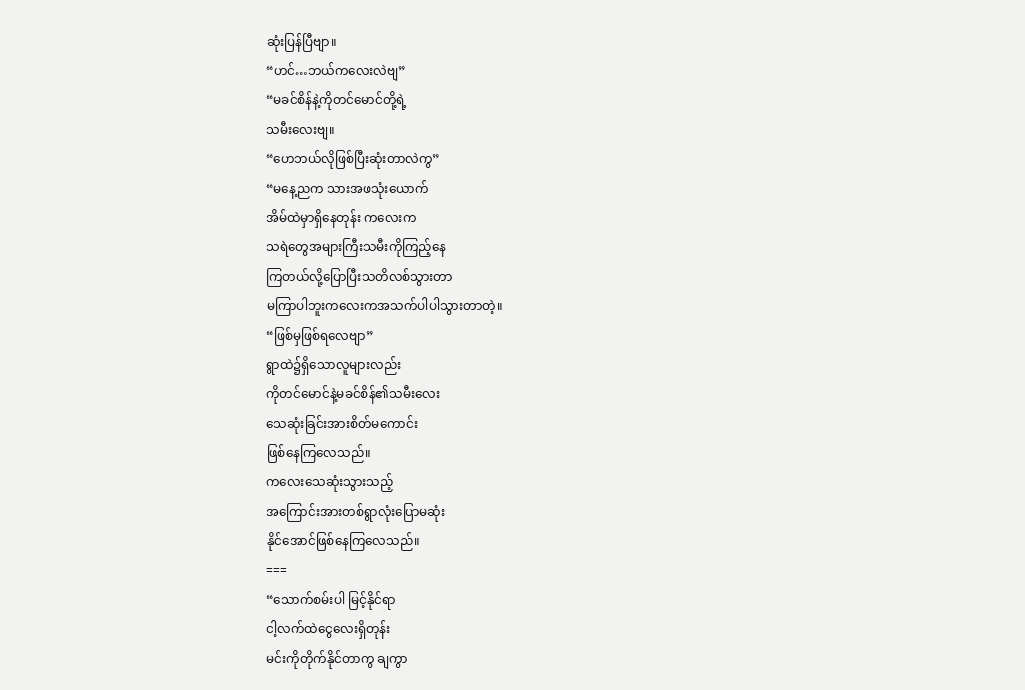ဆုံးပြန်ပြီဗျာ။
“ဟင်…ဘယ်ကလေးလဲဗျ”
“မခင်စိန်နဲ့ကိုတင်မောင်တို့ရဲ့
သမီးလေးဗျ။
“ဟေဘယ်လိုဖြစ်ပြီးဆုံးတာလဲကွ”
“မနေ့ညက သားအဖသုံးယောက်
အိမ်ထဲမှာရှိနေတုန်း ကလေးက
သရဲတွေအများကြီးသမီးကိုကြည့်နေ
ကြတယ်လို့ပြောပြီးသတိလစ်သွားတာ
မကြာပါဘူးကလေးကအသက်ပါပါသွားတာတဲ့။
“ဖြစ်မှဖြစ်ရလေဗျာ”
ရွာထဲ၌ရှိသောလူများလည်း
ကိုတင်မောင်နဲ့မခင်စိန်၏သမီးလေး
သေဆုံးခြင်းအားစိတ်မကောင်း
ဖြစ်နေကြလေသည်။
ကလေးသေဆုံးသွားသည့်
အကြောင်းအားတစ်ရွာလုံးပြောမဆုံး
နိုင်အောင်ဖြစ်နေကြလေသည်။
===
“သောက်စမ်းပါ မြင့်နိုင်ရာ
ငါ့လက်ထဲငွေလေးရှိတုန်း
မင်းကိုတိုက်နိုင်တာကွ ချကွာ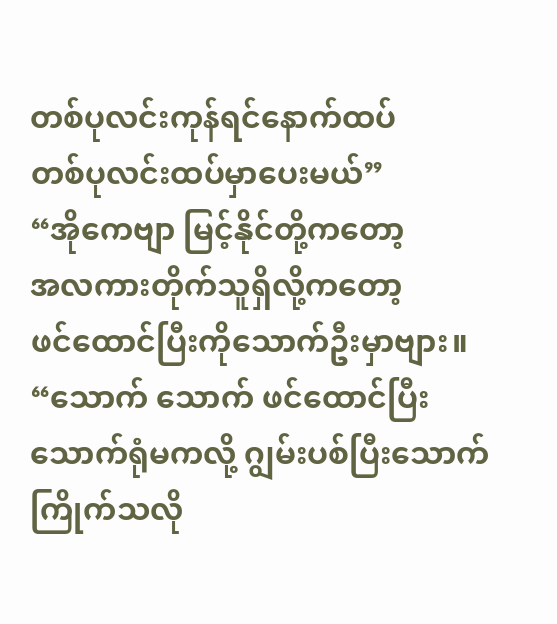တစ်ပုလင်းကုန်ရင်နောက်ထပ်
တစ်ပုလင်းထပ်မှာပေးမယ်”
“အိုကေဗျာ မြင့်နိုင်တို့ကတော့
အလကားတိုက်သူရှိလို့ကတော့
ဖင်ထောင်ပြီးကိုသောက်ဦးမှာဗျား။
“သောက် သောက် ဖင်ထောင်ပြီး
သောက်ရုံမကလို့ ဂျွမ်းပစ်ပြီးသောက်
ကြိုက်သလို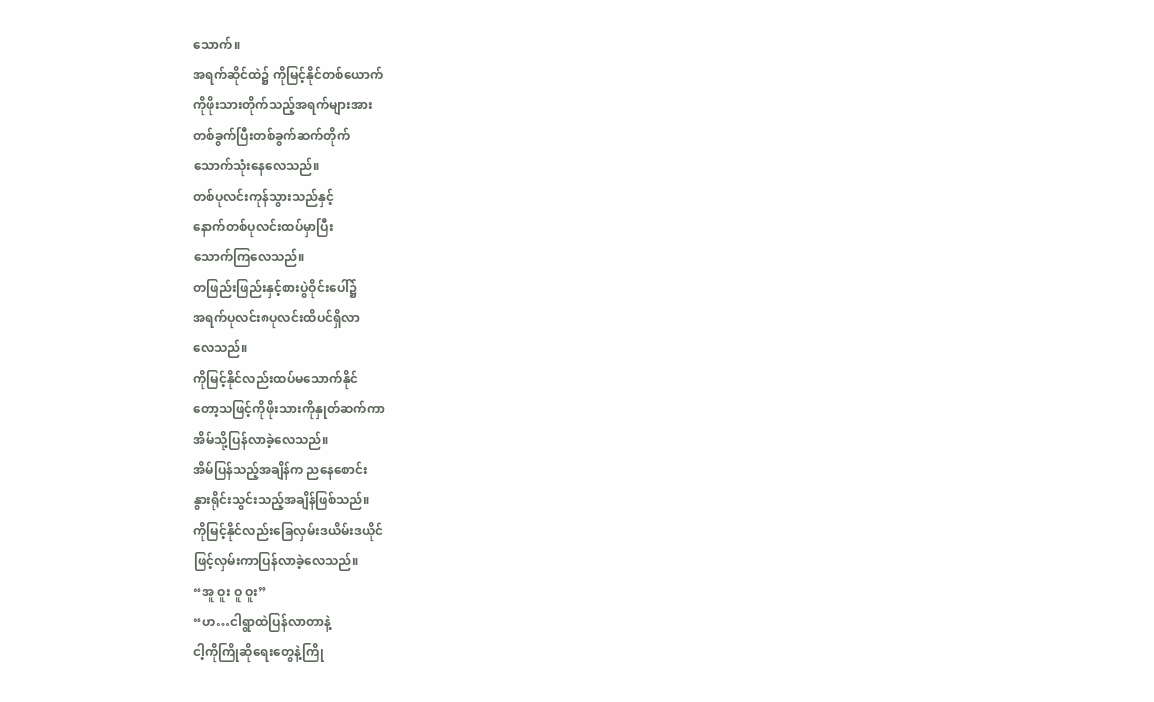သောက်။
အရက်ဆိုင်ထဲ၌ ကိုမြင့်နိုင်တစ်ယောက်
ကိုဖိုးသားတိုက်သည့်အရက်များအား
တစ်ခွက်ပြီးတစ်ခွက်ဆက်တိုက်
သောက်သုံးနေလေသည်။
တစ်ပုလင်းကုန်သွားသည်နှင့်
နောက်တစ်ပုလင်းထပ်မှာပြီး
သောက်ကြလေသည်။
တဖြည်းဖြည်းနှင့်စားပွဲဝိုင်းပေါ်၌
အရက်ပုလင်း၈ပုလင်းထိပင်ရှိလာ
လေသည်။
ကိုမြင့်နိုင်လည်းထပ်မသောက်နိုင်
တော့သဖြင့်ကိုဖိုးသားကိုနှုတ်ဆက်ကာ
အိမ်သို့ပြန်လာခဲ့လေသည်။
အိမ်ပြန်သည့်အချိန်က ညနေစောင်း
နွားရိုင်းသွင်းသည့်အချိန်ဖြစ်သည်။
ကိုမြင့်နိုင်လည်းခြေလှမ်းဒယိမ်းဒယိုင်
ဖြင့်လှမ်းကာပြန်လာခဲ့လေသည်။
“အူ ဝူး ဝူ ဝူး”
“ဟ…ငါရွာထဲပြန်လာတာနဲ့
ငါ့ကိုကြိုဆိုရေးတွေနဲ့ကြို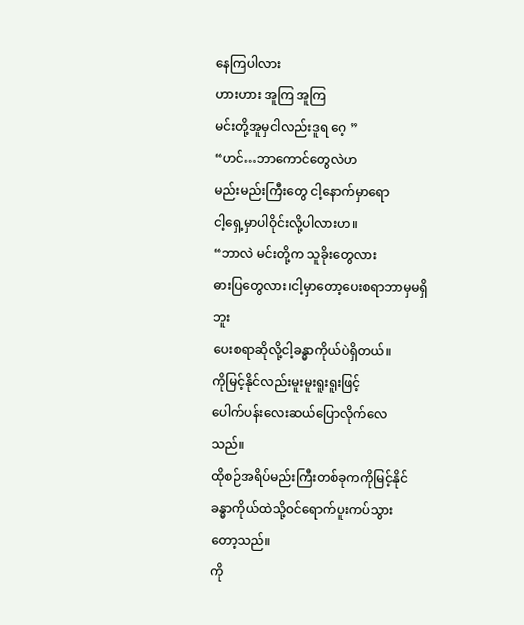နေကြပါလား
ဟားဟား အူကြ အူကြ
မင်းတို့အူမှငါလည်းဒူရ ဂေ့ ”
“ဟင်…ဘာကောင်တွေလဲဟ
မည်းမည်းကြီးတွေ ငါ့နောက်မှာရော
ငါ့ရှေ့မှာပါဝိုင်းလို့ပါလားဟ။
“ဘာလဲ မင်းတို့က သူခိုးတွေလား
ဓားပြတွေလား၊ငါ့မှာတော့ပေးစရာဘာမှမရှိဘူး
ပေးစရာဆိုလို့ငါ့ခန္ဓာကိုယ်ပဲရှိတယ်။
ကိုမြင့်နိုင်လည်းမူးမူးရူးရူးဖြင့်
ပေါက်ပန်းလေးဆယ်ပြောလိုက်လေ
သည်။
ထိုစဉ်အရိပ်မည်းကြီးတစ်ခုကကိုမြင့်နိုင်
ခန္ဓာကိုယ်ထဲသို့ဝင်ရောက်ပူးကပ်သွား
တော့သည်။
ကို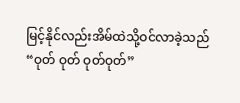မြင့်နိုင်လည်းအိမ်ထဲသို့ဝင်လာခဲ့သည်
“ဝုတ် ဝုတ် ဝုတ်ဝုတ်”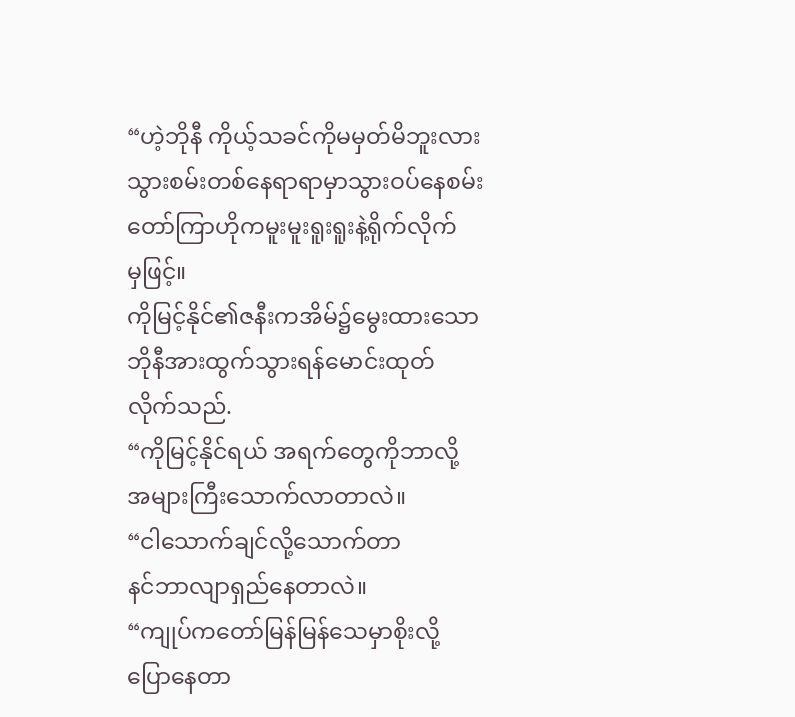“ဟဲ့ဘိုနီ ကိုယ့်သခင်ကိုမမှတ်မိဘူးလား
သွားစမ်းတစ်နေရာရာမှာသွားဝပ်နေစမ်း
တော်ကြာဟိုကမူးမူးရူးရူးနဲ့ရိုက်လိုက်
မှဖြင့်။
ကိုမြင့်နိုင်၏ဇနီးကအိမ်၌မွေးထားသော
ဘိုနီအားထွက်သွားရန်မောင်းထုတ်
လိုက်သည်.
“ကိုမြင့်နိုင်ရယ် အရက်တွေကိုဘာလို့
အများကြီးသောက်လာတာလဲ။
“ငါသောက်ချင်လို့သောက်တာ
နင်ဘာလျာရှည်နေတာလဲ။
“ကျုပ်ကတော်မြန်မြန်သေမှာစိုးလို့
ပြောနေတာ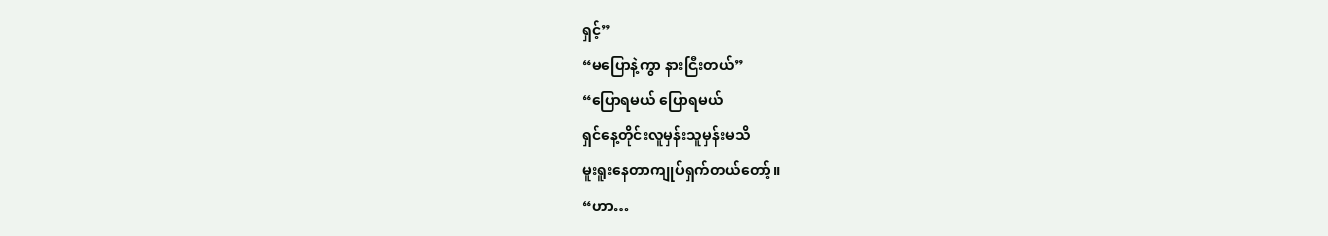ရှင့်”
“မပြောနဲ့ကွာ နားငြီးတယ်”
“ပြောရမယ် ပြောရမယ်
ရှင်နေ့တိုင်းလူမှန်းသူမှန်းမသိ
မူးရူးနေတာကျုပ်ရှက်တယ်တော့်။
“ဟာ…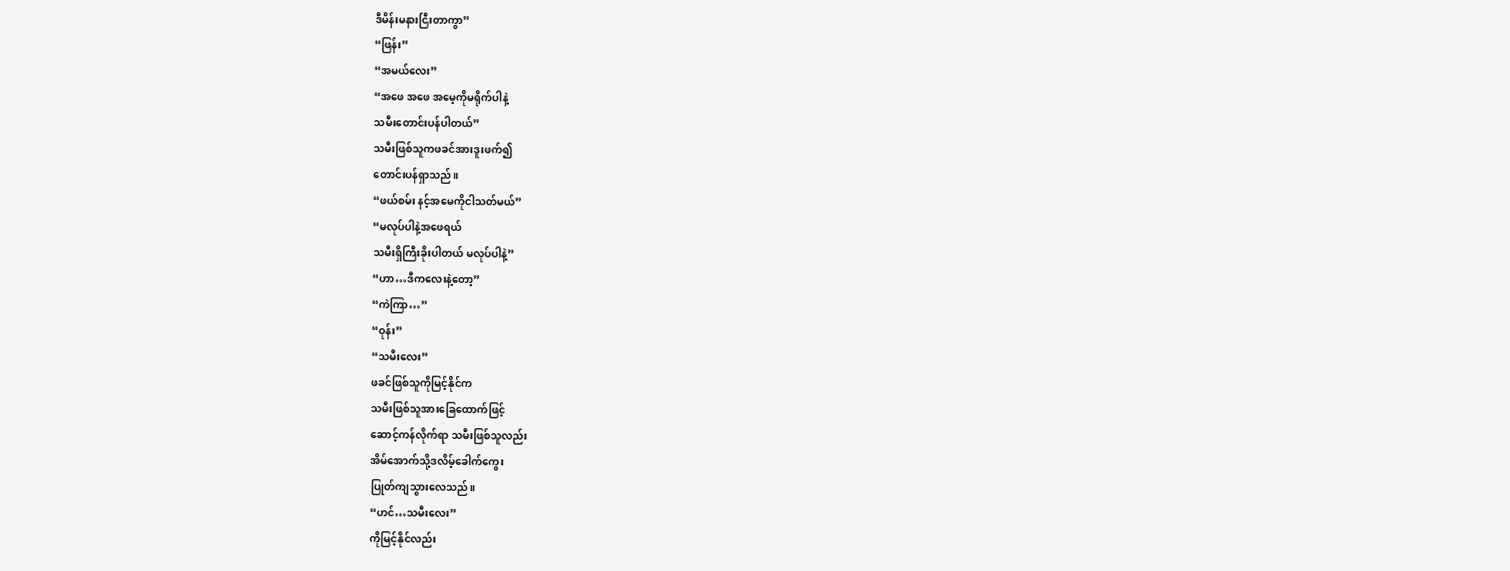ဒီမိန်းမနားငြီးတာကွာ”
“ဖြန်း”
“အမယ်လေး”
“အဖေ အဖေ အမေ့ကိုမရိုက်ပါနဲ့
သမီးတောင်းပန်ပါတယ်”
သမီးဖြစ်သူကဖခင်အားဒူးဖက်၍
တောင်းပန်ရှာသည်။
“ဖယ်စမ်း နင့်အမေကိုငါသတ်မယ်”
“မလုပ်ပါနဲ့အဖေရယ်
သမီးရှိကြီးခိုးပါတယ် မလုပ်ပါနဲ့”
“ဟာ…ဒီကလေးနဲ့တော့”
“ကဲကြာ…”
“ဝုန်း”
“သမီးလေး”
ဖခင်ဖြစ်သူကိုမြင့်နိုင်က
သမီးဖြစ်သူအားခြေထောက်ဖြင့်
ဆောင့်ကန်လိုက်ရာ သမီးဖြစ်သူလည်း
အိမ်အောက်သို့ဒလိမ့်ခေါက်ကွေး
ပြုတ်ကျသွားလေသည်။
“ဟင်…သမီးလေး”
ကိုမြင့်နိုင်လည်း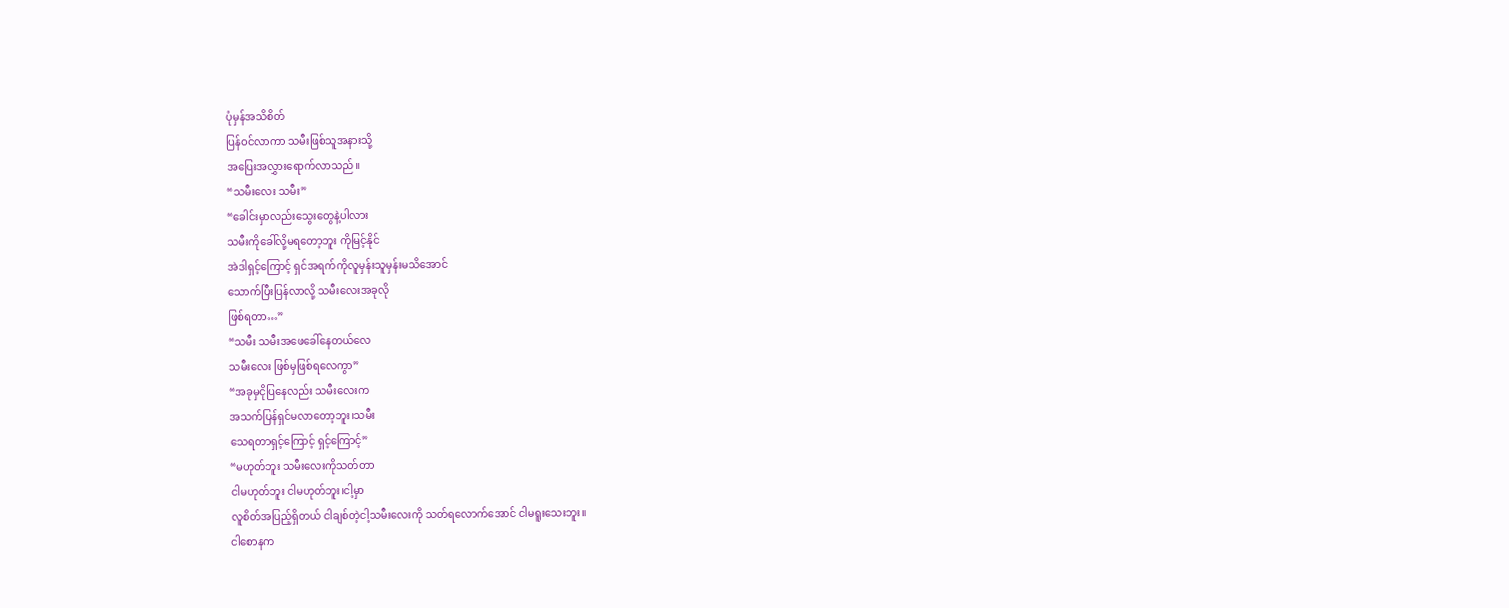ပုံမှန်အသိစိတ်
ပြန်ဝင်လာကာ သမီးဖြစ်သူအနားသို့
အပြေးအလွှားရောက်လာသည်။
“သမီးလေး သမီး”
“ခေါင်းမှာလည်းသွေးတွေနဲ့ပါလား
သမီးကိုခေါ်လို့မရတော့ဘူး ကိုမြင့်နိုင်
အဲဒါရှင့်ကြောင့် ရှင်အရက်ကိုလူမှန်းသူမှန်းမသိအောင်
သောက်ပြီးပြန်လာလို့ သမီးလေးအခုလို
ဖြစ်ရတာ…”
“သမီး သမီးအဖေခေါ်နေတယ်လေ
သမီးလေး ဖြစ်မှဖြစ်ရလေကွာ”
“အခုမှငိုပြနေလည်း သမီးလေးက
အသက်ပြန်ရှင်မလာတော့ဘူး၊သမီး
သေရတာရှင့်ကြောင့် ရှင့်ကြောင့်”
“မဟုတ်ဘူး သမီးလေးကိုသတ်တာ
ငါမဟုတ်ဘူး ငါမဟုတ်ဘူး၊ငါ့မှာ
လူစိတ်အပြည့်ရှိတယ် ငါချစ်တဲ့ငါ့သမီးလေးကို သတ်ရလောက်အောင် ငါမရူးသေးဘူး။
ငါစောနက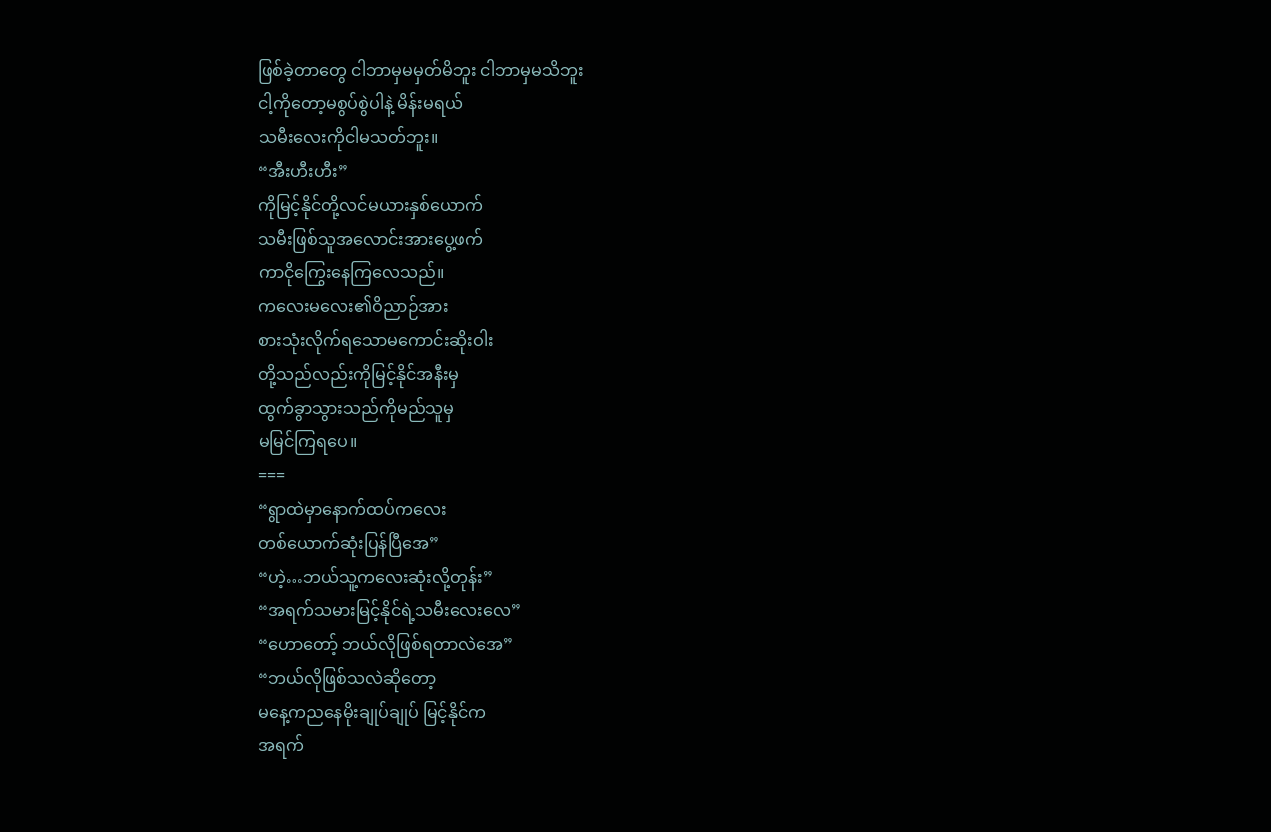ဖြစ်ခဲ့တာတွေ ငါဘာမှမမှတ်မိဘူး ငါဘာမှမသိဘူး
ငါ့ကိုတော့မစွပ်စွဲပါနဲ့ မိန်းမရယ်
သမီးလေးကိုငါမသတ်ဘူး။
“အီးဟီးဟီး”
ကိုမြင့်နိုင်တို့လင်မယားနှစ်ယောက်
သမီးဖြစ်သူအလောင်းအားပွေ့ဖက်
ကာငိုကြွေးနေကြလေသည်။
ကလေးမလေး၏ဝိညာဉ်အား
စားသုံးလိုက်ရသောမကောင်းဆိုးဝါး
တို့သည်လည်းကိုမြင့်နိုင်အနီးမှ
ထွက်ခွာသွားသည်ကိုမည်သူမှ
မမြင်ကြရပေ။
===
“ရွာထဲမှာနောက်ထပ်ကလေး
တစ်ယောက်ဆုံးပြန်ပြီအေ”
“ဟဲ့…ဘယ်သူ့ကလေးဆုံးလို့တုန်း”
“အရက်သမားမြင့်နိုင်ရဲ့သမီးလေးလေ”
“ဟောတော့် ဘယ်လိုဖြစ်ရတာလဲအေ”
“ဘယ်လိုဖြစ်သလဲဆိုတော့
မနေ့ကညနေမိုးချုပ်ချုပ် မြင့်နိုင်က
အရက်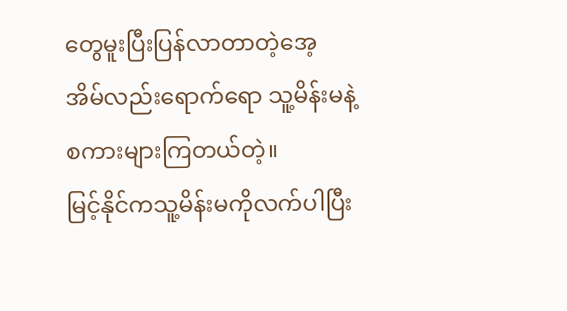တွေမူးပြီးပြန်လာတာတဲ့အေ့
အိမ်လည်းရောက်ရော သူ့မိန်းမနဲ့
စကားများကြတယ်တဲ့။
မြင့်နိုင်ကသူ့မိန်းမကိုလက်ပါပြီး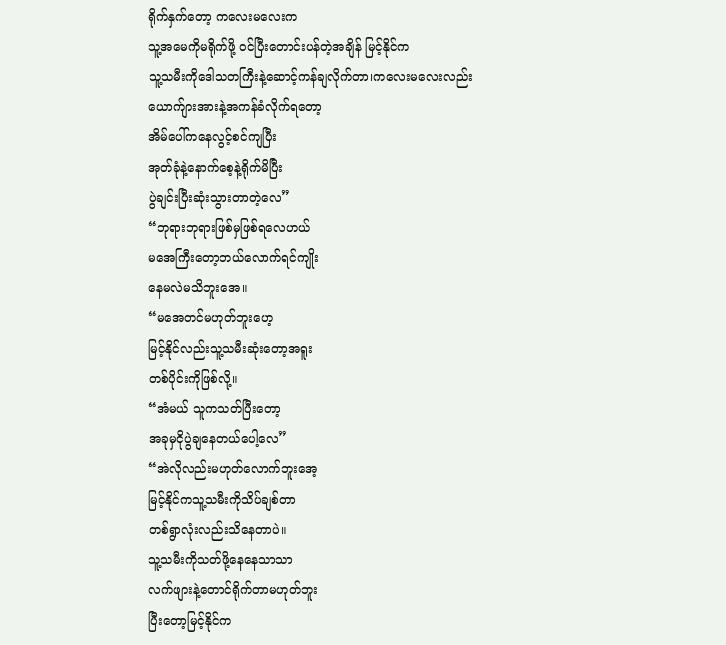ရိုက်နှက်တော့ ကလေးမလေးက
သူ့အမေကိုမရိုက်ဖို့ ဝင်ပြီးတောင်းပန်တဲ့အချိန် မြင့်နိုင်က
သူ့သမီးကိုဒေါသတကြီးနဲ့ဆောင့်ကန်ချလိုက်တာ၊ကလေးမလေးလည်း
ယောက်ျားအားနဲ့အကန်ခံလိုက်ရတော့
အိမ်ပေါ်ကနေလွင့်စင်ကျပြီး
အုတ်ခုံနဲ့နောက်စေ့နဲ့ရိုက်မိပြီး
ပွဲချင်းပြီးဆုံးသွားတာတဲ့လေ”
“ဘုရားဘုရားဖြစ်မှဖြစ်ရလေဟယ်
မအေကြီးတော့ဘယ်လောက်ရင်ကျိုး
နေမလဲမသိဘူးအေ။
“မအေတင်မဟုတ်ဘူးဟေ့
မြင့်နိုင်လည်းသူ့သမီးဆုံးတော့အရူး
တစ်ပိုင်းကိုဖြစ်လို့။
“အံမယ် သူကသတ်ပြီးတော့
အခုမှငိုပွဲချနေတယ်ပေါ့လေ”
“အဲလိုလည်းမဟုတ်လောက်ဘူးအေ့
မြင့်နိုင်ကသူ့သမီးကိုသိပ်ချစ်တာ
တစ်ရွာလုံးလည်းသိနေတာပဲ။
သူ့သမီးကိုသတ်ဖို့နေနေသာသာ
လက်ဖျားနဲ့တောင်ရိုက်တာမဟုတ်ဘူး
ပြီးတော့မြင့်နိုင်က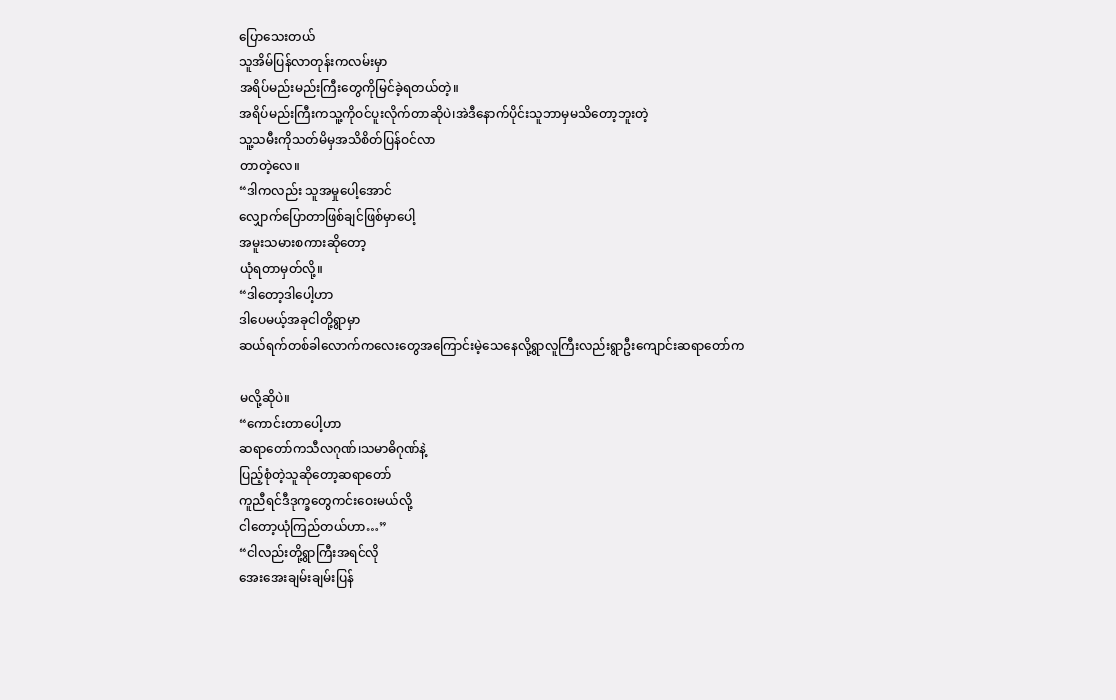ပြောသေးတယ်
သူအိမ်ပြန်လာတုန်းကလမ်းမှာ
အရိပ်မည်းမည်းကြီးတွေကိုမြင်ခဲ့ရတယ်တဲ့။
အရိပ်မည်းကြီးကသူ့ကိုဝင်ပူးလိုက်တာဆိုပဲ၊အဲဒီနောက်ပိုင်းသူဘာမှမသိတော့ဘူးတဲ့
သူ့သမီးကိုသတ်မိမှအသိစိတ်ပြန်ဝင်လာ
တာတဲ့လေ။
“ဒါကလည်း သူအမှုပေါ့အောင်
လျှောက်ပြောတာဖြစ်ချင်ဖြစ်မှာပေါ့
အမူးသမားစကားဆိုတော့
ယုံရတာမှတ်လို့။
“ဒါတော့ဒါပေါ့ဟာ
ဒါပေမယ့်အခုငါတို့ရွာမှာ
ဆယ်ရက်တစ်ခါလောက်ကလေးတွေအကြောင်းမဲ့သေနေလို့ရွာလူကြီးလည်းရွာဦးကျောင်းဆရာတော်က

မလို့ဆိုပဲ။
“ကောင်းတာပေါ့ဟာ
ဆရာတော်ကသီလဂုဏ်၊သမာဓိဂုဏ်နဲ့
ပြည့်စုံတဲ့သူဆိုတော့ဆရာတော်
ကူညီရင်ဒီဒုက္ခတွေကင်းဝေးမယ်လို့
ငါတော့ယုံကြည်တယ်ဟာ…”
“ငါလည်းတို့ရွာကြီးအရင်လို
အေးအေးချမ်းချမ်းပြန်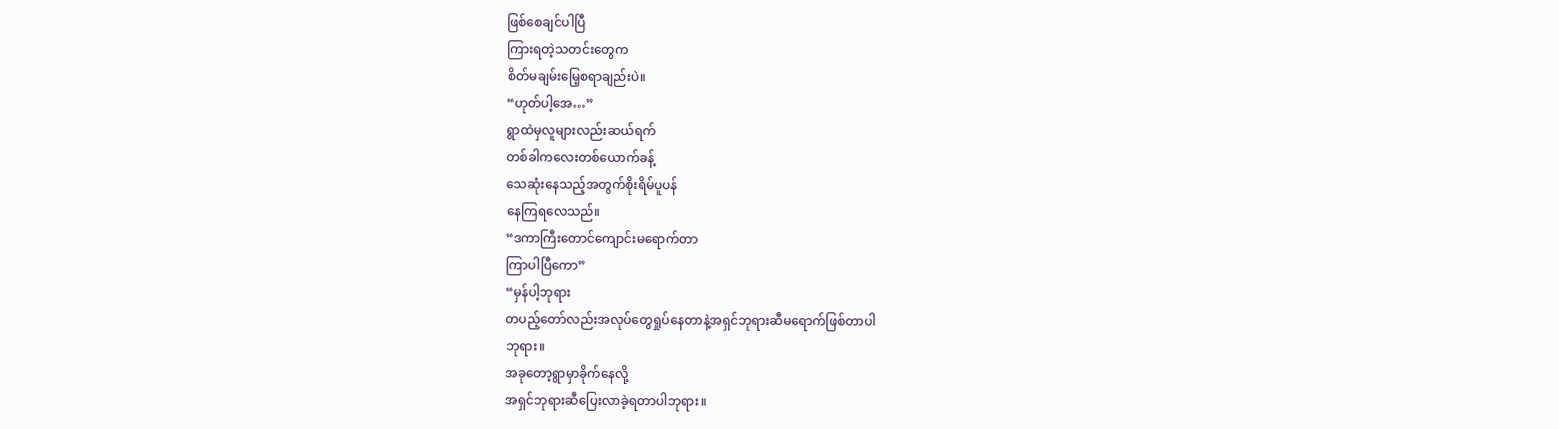ဖြစ်စေချင်ပါပြီ
ကြားရတဲ့သတင်းတွေက
စိတ်မချမ်းမြေ့စရာချည်းပဲ။
“ဟုတ်ပါ့အေ…”
ရွာထဲမှလူများလည်းဆယ်ရက်
တစ်ခါကလေးတစ်ယောက်ခန့်
သေဆုံးနေသည့်အတွက်စိုးရိမ်ပူပန်
နေကြရလေသည်။
“ဒကာကြီးတောင်ကျောင်းမရောက်တာ
ကြာပါပြီကော”
“မှန်ပါ့ဘုရား
တပည့်တော်လည်းအလုပ်တွေရှုပ်နေတာနဲ့အရှင်ဘုရားဆီမရောက်ဖြစ်တာပါ
ဘုရား။
အခုတော့ရွာမှာခိုက်နေလို့
အရှင်ဘုရားဆီပြေးလာခဲ့ရတာပါဘုရား။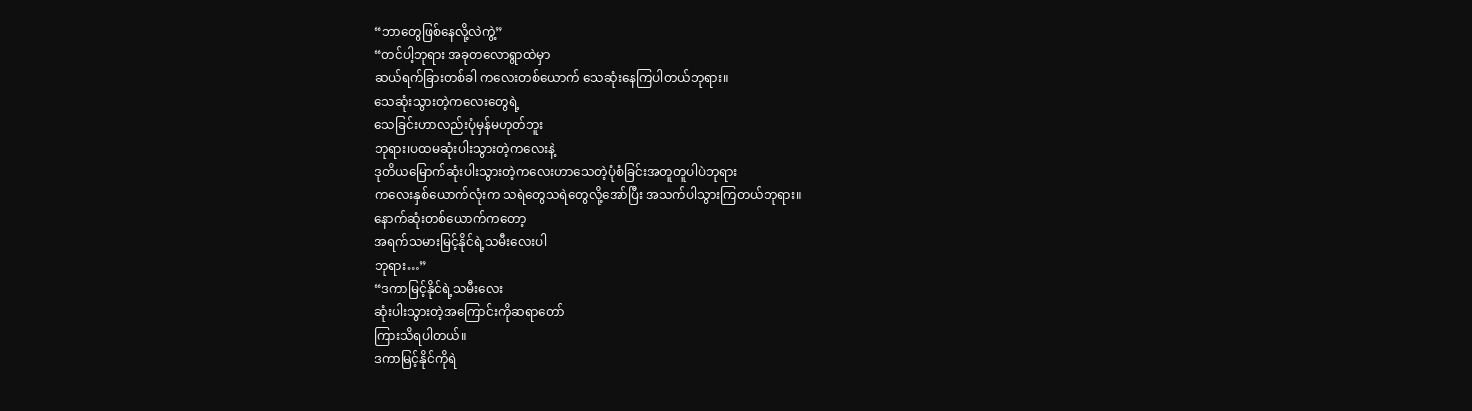“ဘာတွေဖြစ်နေလို့လဲကွဲ့”
“တင်ပါ့ဘုရား အခုတလောရွာထဲမှာ
ဆယ်ရက်ခြားတစ်ခါ ကလေးတစ်ယောက် သေဆုံးနေကြပါတယ်ဘုရား။
သေဆုံးသွားတဲ့ကလေးတွေရဲ့
သေခြင်းဟာလည်းပုံမှန်မဟုတ်ဘူး
ဘုရား၊ပထမဆုံးပါးသွားတဲ့ကလေးနဲ့
ဒုတိယမြောက်ဆုံးပါးသွားတဲ့ကလေးဟာသေတဲ့ပုံစံခြင်းအတူတူပါပဲဘုရား
ကလေးနှစ်ယောက်လုံးက သရဲတွေသရဲတွေလို့အော်ပြီး အသက်ပါသွားကြတယ်ဘုရား။
နောက်ဆုံးတစ်ယောက်ကတော့
အရက်သမားမြင့်နိုင်ရဲ့သမီးလေးပါ
ဘုရား…”
“ဒကာမြင့်နိုင်ရဲ့သမီးလေး
ဆုံးပါးသွားတဲ့အကြောင်းကိုဆရာတော်
ကြားသိရပါတယ်။
ဒကာမြင့်နိုင်ကိုရဲ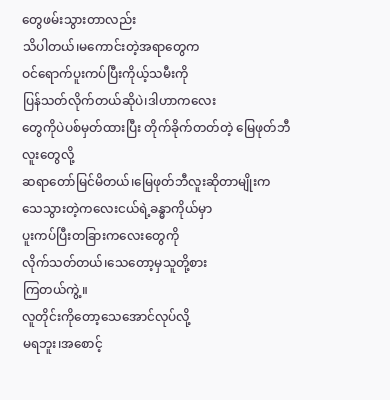တွေဖမ်းသွားတာလည်း
သိပါတယ်၊မကောင်းတဲ့အရာတွေက
ဝင်ရောက်ပူးကပ်ပြီးကိုယ့်သမီးကို
ပြန်သတ်လိုက်တယ်ဆိုပဲ၊ဒါဟာကလေး
တွေကိုပဲပစ်မှတ်ထားပြီး တိုက်ခိုက်တတ်တဲ့ မြေဖုတ်ဘီလူးတွေလို့
ဆရာတော်မြင်မိတယ်၊မြေဖုတ်ဘီလူးဆိုတာမျိုးက
သေသွားတဲ့ကလေးငယ်ရဲ့ခန္ဓာကိုယ်မှာ
ပူးကပ်ပြီးတခြားကလေးတွေကို
လိုက်သတ်တယ်၊သေတော့မှသူတို့စား
ကြတယ်ကွဲ့။
လူတိုင်းကိုတော့သေအောင်လုပ်လို့
မရဘူး၊အစောင့်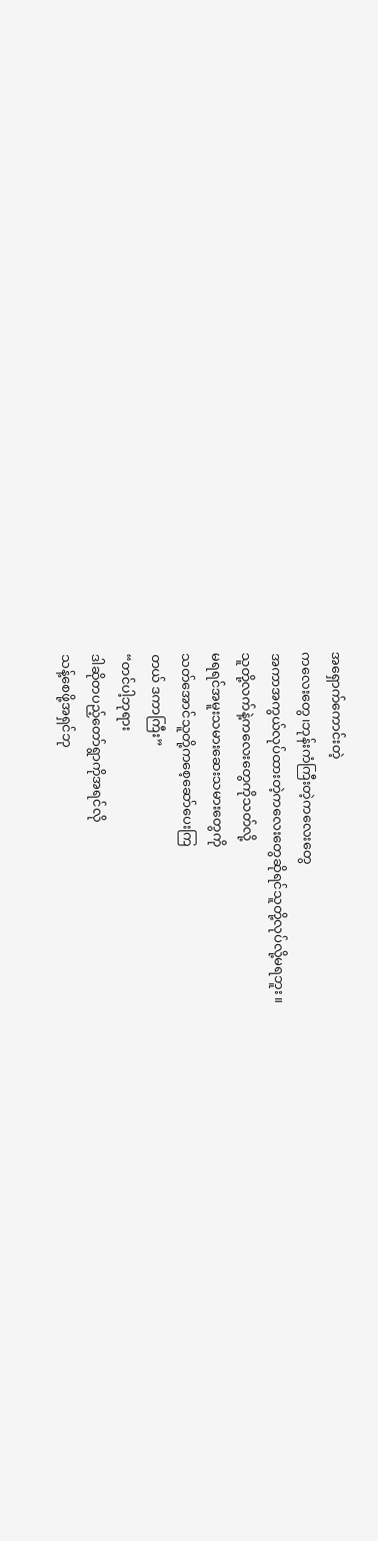အရှောက်ကောင်းတဲ့
ကလေးတွေ၊ဘုန်းကံကြီးတဲ့ကလေးတွေ
အကာအကွယ်လုပ်ထားတဲ့ကလေးတွေဆိုရင်သူတို့လုပ်လို့မရဘူး။
သူတို့လက်နဲ့ကလေးတွေကိုသတ်လို့
မရရင်အမူးသမားဆေးသမားတွေကို
သတ်အောင်သူတို့ကစေ့ဆော်ပေးကြ
တယ် ဒကာကြီး”
“တင်ပါ့ဘုရား
ဒါဆိုတပည့်တော်ရွာကိုအရင်လို
သန့်စေဖို့အရှင်ဘု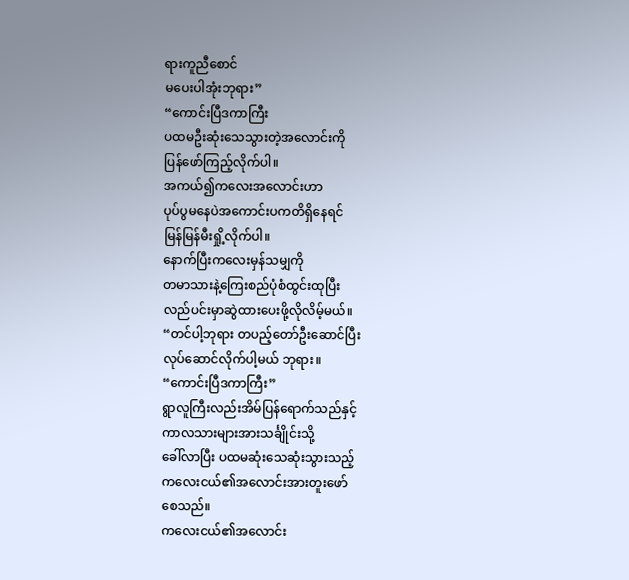ရားကူညီစောင်
မပေးပါအုံးဘုရား”
“ကောင်းပြီဒကာကြီး
ပထမဦးဆုံးသေသွားတဲ့အလောင်းကို
ပြန်ဖော်ကြည့်လိုက်ပါ။
အကယ်၍ကလေးအလောင်းဟာ
ပုပ်ပွမနေပဲအကောင်းပကတိရှိနေရင်
မြန်မြန်မီးရှို့လိုက်ပါ။
နောက်ပြီးကလေးမှန်သမျှကို
တမာသားနဲ့ကြေးစည်ပုံစံထွင်းထုပြီး
လည်ပင်းမှာဆွဲထားပေးဖို့လိုလိမ့်မယ်။
“တင်ပါ့ဘုရား တပည့်တော်ဦးဆောင်ပြီး
လုပ်ဆောင်လိုက်ပါ့မယ် ဘုရား။
“ကောင်းပြီဒကာကြီး”
ရွာလူကြီးလည်းအိမ်ပြန်ရောက်သည်နှင့်
ကာလသားများအားသင်္ချိုင်းသို့
ခေါ်လာပြီး ပထမဆုံးသေဆုံးသွားသည့်
ကလေးငယ်၏အလောင်းအားတူးဖော်
စေသည်။
ကလေးငယ်၏အလောင်း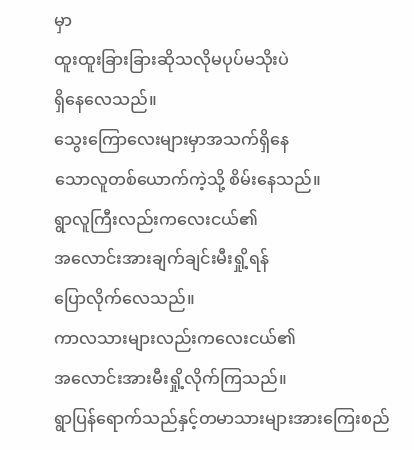မှာ
ထူးထူးခြားခြားဆိုသလိုမပုပ်မသိုးပဲ
ရှိနေလေသည်။
သွေးကြောလေးများမှာအသက်ရှိနေ
သောလူတစ်ယောက်ကဲ့သို့ စိမ်းနေသည်။
ရွာလူကြီးလည်းကလေးငယ်၏
အလောင်းအားချက်ချင်းမီးရှို့ရန်
ပြောလိုက်လေသည်။
ကာလသားများလည်းကလေးငယ်၏
အလောင်းအားမီးရှို့လိုက်ကြသည်။
ရွာပြန်ရောက်သည်နှင့်တမာသားများအားကြေးစည်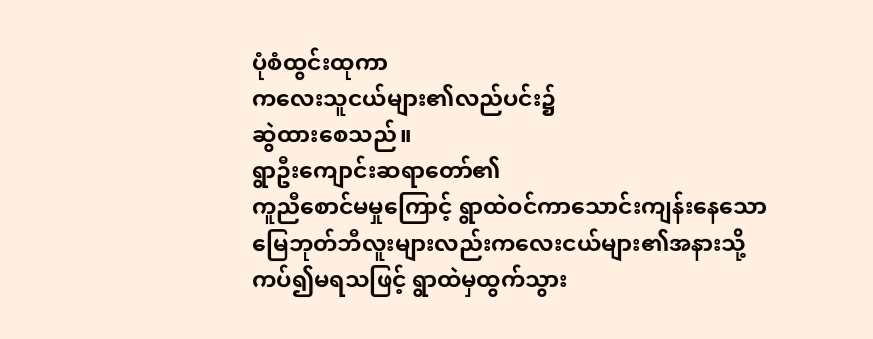ပုံစံထွင်းထုကာ
ကလေးသူငယ်များ၏လည်ပင်း၌
ဆွဲထားစေသည်။
ရွာဦးကျောင်းဆရာတော်၏
ကူညီစောင်မမှုကြောင့် ရွာထဲဝင်ကာသောင်းကျန်းနေသော
မြေဘုတ်ဘီလူးများလည်းကလေးငယ်များ၏အနားသို့ကပ်၍မရသဖြင့် ရွာထဲမှထွက်သွား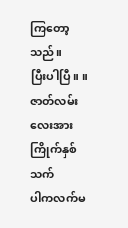ကြတော့သည်။
ပြီးပါပြီ။ ။
ဇာတ်လမ်းလေးအားကြိုက်နှစ်သက်
ပါကလက်မ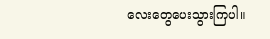လေးတွေပေးသွားကြပါ။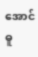အောင်ဓူ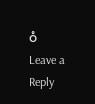ဝံ
Leave a Reply